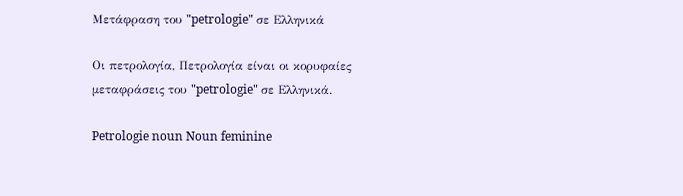Μετάφραση του "petrologie" σε Ελληνικά

Οι πετρολογία, Πετρολογία είναι οι κορυφαίες μεταφράσεις του "petrologie" σε Ελληνικά.

Petrologie noun Noun feminine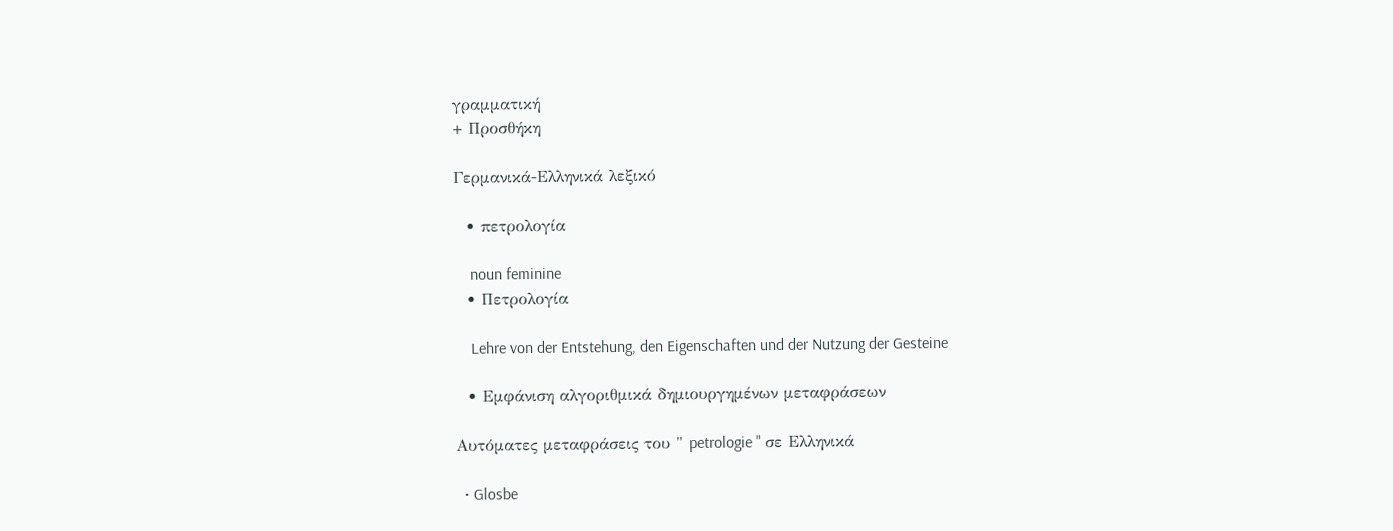γραμματική
+ Προσθήκη

Γερμανικά-Ελληνικά λεξικό

  • πετρολογία

    noun feminine
  • Πετρολογία

    Lehre von der Entstehung, den Eigenschaften und der Nutzung der Gesteine

  • Εμφάνιση αλγοριθμικά δημιουργημένων μεταφράσεων

Αυτόματες μεταφράσεις του " petrologie " σε Ελληνικά

  • Glosbe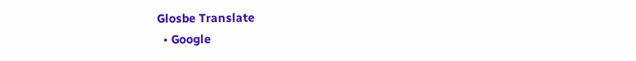Glosbe Translate
  • Google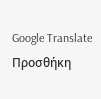Google Translate
Προσθήκη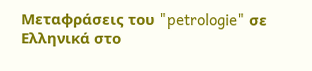Μεταφράσεις του "petrologie" σε Ελληνικά στο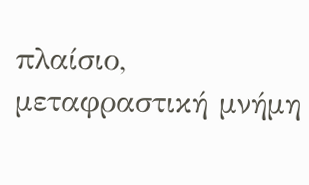πλαίσιο, μεταφραστική μνήμη